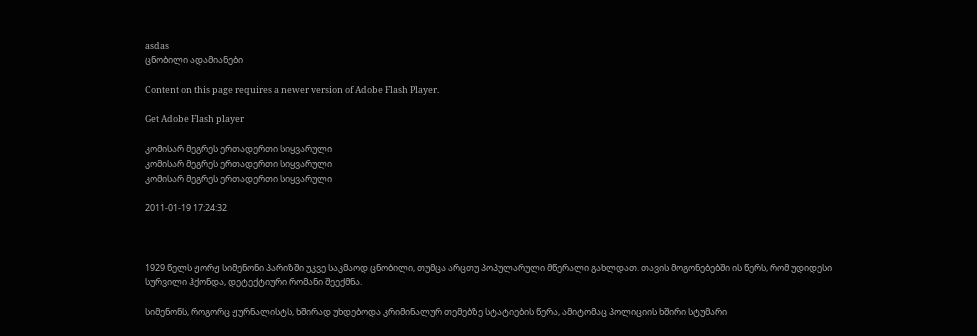asdas
ცნობილი ადამიანები

Content on this page requires a newer version of Adobe Flash Player.

Get Adobe Flash player

კომისარ მეგრეს ერთადერთი სიყვარული
კომისარ მეგრეს ერთადერთი სიყვარული
კომისარ მეგრეს ერთადერთი სიყვარული

2011-01-19 17:24:32



1929 წელს ჟორჟ სიმენონი პარიზში უკვე საკმაოდ ცნობილი, თუმცა არცთუ პოპულარული მწერალი გახლდათ. თავის მოგონებებში ის წერს, რომ უდიდესი სურვილი ჰქონდა, დეტექტიური რომანი შეექმნა.

სიმენონს, როგორც ჟურნალისტს, ხშირად უხდებოდა კრიმინალურ თემებზე სტატიების წერა, ამიტომაც პოლიციის ხშირი სტუმარი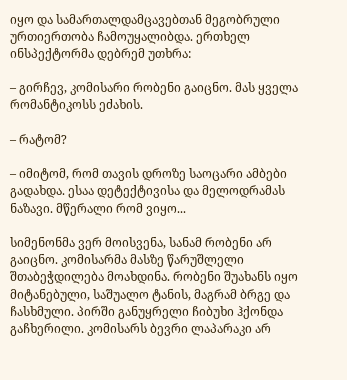იყო და სამართალდამცავებთან მეგობრული ურთიერთობა ჩამოუყალიბდა. ერთხელ ინსპექტორმა დებრემ უთხრა:

– გირჩევ, კომისარი რობენი გაიცნო. მას ყველა რომანტიკოსს ეძახის.

– რატომ?

– იმიტომ, რომ თავის დროზე საოცარი ამბები გადახდა. ესაა დეტექტივისა და მელოდრამას ნაზავი. მწერალი რომ ვიყო...

სიმენონმა ვერ მოისვენა, სანამ რობენი არ გაიცნო. კომისარმა მასზე წარუშლელი შთაბეჭდილება მოახდინა. რობენი შუახანს იყო მიტანებული, საშუალო ტანის, მაგრამ ბრგე და ჩასხმული. პირში განუყრელი ჩიბუხი ჰქონდა გაჩხერილი. კომისარს ბევრი ლაპარაკი არ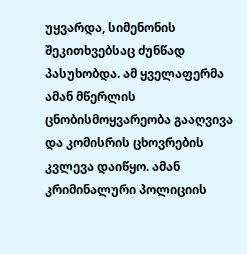უყვარდა, სიმენონის შეკითხვებსაც ძუნწად პასუხობდა. ამ ყველაფერმა ამან მწერლის ცნობისმოყვარეობა გააღვივა და კომისრის ცხოვრების კვლევა დაიწყო. ამან კრიმინალური პოლიციის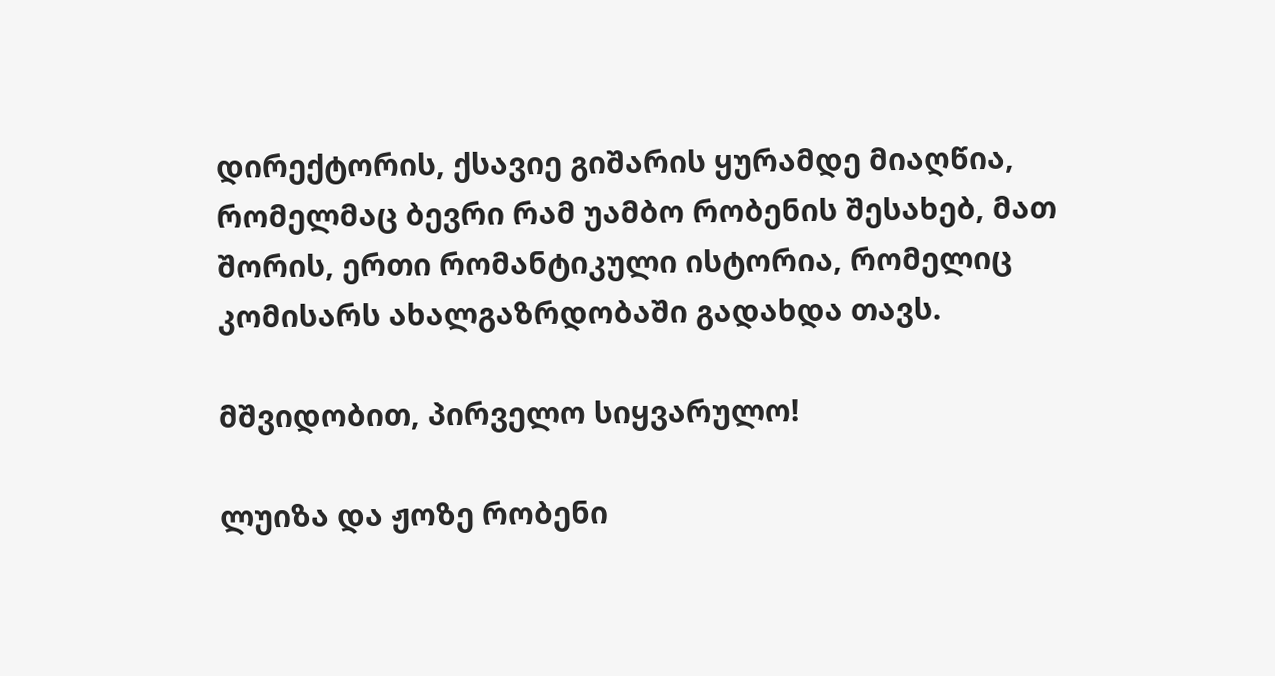დირექტორის, ქსავიე გიშარის ყურამდე მიაღწია, რომელმაც ბევრი რამ უამბო რობენის შესახებ, მათ შორის, ერთი რომანტიკული ისტორია, რომელიც კომისარს ახალგაზრდობაში გადახდა თავს.

მშვიდობით, პირველო სიყვარულო!

ლუიზა და ჟოზე რობენი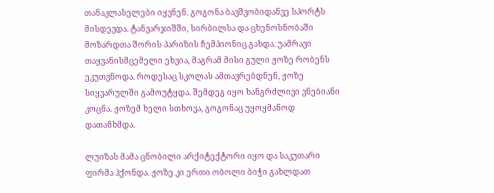თანაკლასელები იყვნენ. გოგონა ბავშვობიდანვე სპორტს მისდევდა. ტანვარჯიშში, სირბილსა და ცხენოსნობაში მოზარდთა შორის პარიზის ჩემპიონიც გახდა. უამრავი თაყვანისმცემელი ეხვია, მაგრამ მისი გული ჟოზე რობენს ეკუთვნოდა. როდესაც სკოლას ამთავრებდნენ, ჟოზე სიყვარულში გამოუტყდა. შემდეგ იყო ხანგრძლივი ვნებიანი კოცნა. ჟოზემ ხელი სთხოვა, გოგონაც უყოყმანოდ დათანხმდა.

ლუიზას მამა ცნობილი არქიტექტორი იყო და საკუთარი ფირმა ჰქონდა. ჟოზე კი ერთი ობოლი ბიჭი გახლდათ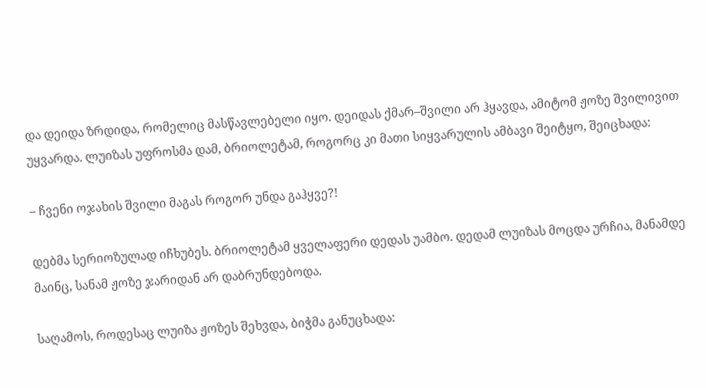და დეიდა ზრდიდა, რომელიც მასწავლებელი იყო. დეიდას ქმარ–შვილი არ ჰყავდა, ამიტომ ჟოზე შვილივით უყვარდა. ლუიზას უფროსმა დამ, ბრიოლეტამ, როგორც კი მათი სიყვარულის ამბავი შეიტყო, შეიცხადა:

– ჩვენი ოჯახის შვილი მაგას როგორ უნდა გაჰყვე?!

დებმა სერიოზულად იჩხუბეს. ბრიოლეტამ ყველაფერი დედას უამბო. დედამ ლუიზას მოცდა ურჩია, მანამდე მაინც, სანამ ჟოზე ჯარიდან არ დაბრუნდებოდა.

საღამოს, როდესაც ლუიზა ჟოზეს შეხვდა, ბიჭმა განუცხადა: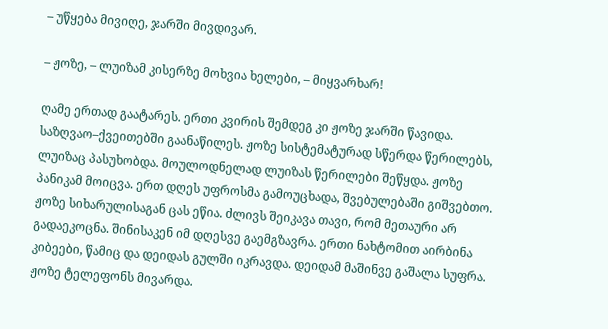– უწყება მივიღე, ჯარში მივდივარ.

– ჟოზე, – ლუიზამ კისერზე მოხვია ხელები, – მიყვარხარ!

ღამე ერთად გაატარეს. ერთი კვირის შემდეგ კი ჟოზე ჯარში წავიდა. საზღვაო–ქვეითებში გაანაწილეს. ჟოზე სისტემატურად სწერდა წერილებს, ლუიზაც პასუხობდა. მოულოდნელად ლუიზას წერილები შეწყდა. ჟოზე პანიკამ მოიცვა. ერთ დღეს უფროსმა გამოუცხადა, შვებულებაში გიშვებთო. ჟოზე სიხარულისაგან ცას ეწია. ძლივს შეიკავა თავი, რომ მეთაური არ გადაეკოცნა. შინისაკენ იმ დღესვე გაემგზავრა. ერთი ნახტომით აირბინა კიბეები, წამიც და დეიდას გულში იკრავდა. დეიდამ მაშინვე გაშალა სუფრა. ჟოზე ტელეფონს მივარდა.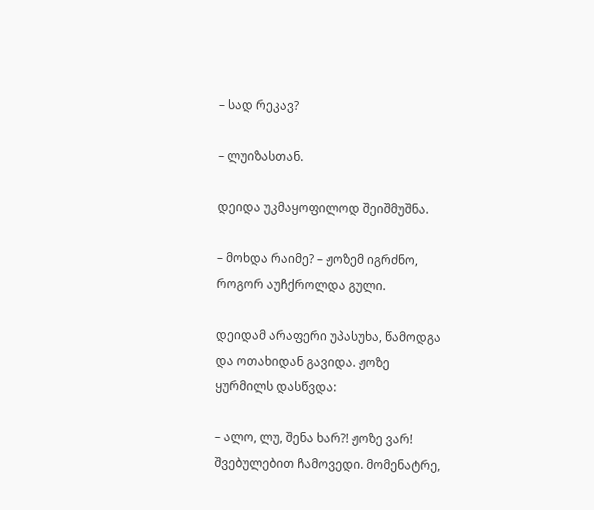– სად რეკავ?

– ლუიზასთან.

დეიდა უკმაყოფილოდ შეიშმუშნა.

– მოხდა რაიმე? – ჟოზემ იგრძნო, როგორ აუჩქროლდა გული.

დეიდამ არაფერი უპასუხა, წამოდგა და ოთახიდან გავიდა. ჟოზე ყურმილს დასწვდა:

– ალო, ლუ, შენა ხარ?! ჟოზე ვარ! შვებულებით ჩამოვედი. მომენატრე,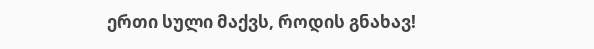ერთი სული მაქვს, როდის გნახავ!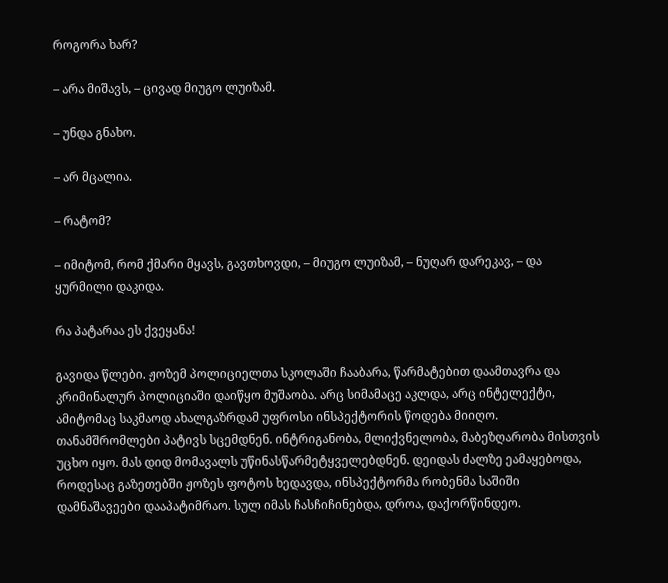როგორა ხარ?

– არა მიშავს, – ცივად მიუგო ლუიზამ.

– უნდა გნახო.

– არ მცალია.

– რატომ?

– იმიტომ, რომ ქმარი მყავს, გავთხოვდი, – მიუგო ლუიზამ, – ნუღარ დარეკავ, – და ყურმილი დაკიდა.

რა პატარაა ეს ქვეყანა!

გავიდა წლები. ჟოზემ პოლიციელთა სკოლაში ჩააბარა, წარმატებით დაამთავრა და კრიმინალურ პოლიციაში დაიწყო მუშაობა. არც სიმამაცე აკლდა, არც ინტელექტი, ამიტომაც საკმაოდ ახალგაზრდამ უფროსი ინსპექტორის წოდება მიიღო. თანამშრომლები პატივს სცემდნენ. ინტრიგანობა, მლიქვნელობა, მაბეზღარობა მისთვის უცხო იყო. მას დიდ მომავალს უწინასწარმეტყველებდნენ. დეიდას ძალზე ეამაყებოდა, როდესაც გაზეთებში ჟოზეს ფოტოს ხედავდა, ინსპექტორმა რობენმა საშიში დამნაშავეები დააპატიმრაო. სულ იმას ჩასჩიჩინებდა, დროა, დაქორწინდეო.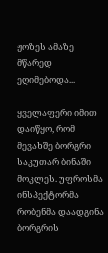ჟოზეს ამაზე მწარედ ეღიმებოდა...

ყველაფერი იმით დაიწყო, რომ მევახშე ბორგრი საკუთარ ბინაში მოკლეს. უფროსმა ინსპექტორმა რობენმა დაადგინა ბორგრის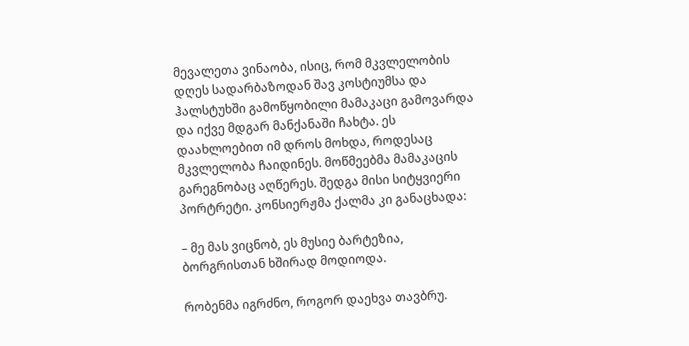მევალეთა ვინაობა, ისიც, რომ მკვლელობის დღეს სადარბაზოდან შავ კოსტიუმსა და ჰალსტუხში გამოწყობილი მამაკაცი გამოვარდა და იქვე მდგარ მანქანაში ჩახტა. ეს დაახლოებით იმ დროს მოხდა, როდესაც მკვლელობა ჩაიდინეს. მოწმეებმა მამაკაცის გარეგნობაც აღწერეს. შედგა მისი სიტყვიერი პორტრეტი. კონსიერჟმა ქალმა კი განაცხადა:

– მე მას ვიცნობ, ეს მუსიე ბარტეზია, ბორგრისთან ხშირად მოდიოდა.

რობენმა იგრძნო, როგორ დაეხვა თავბრუ.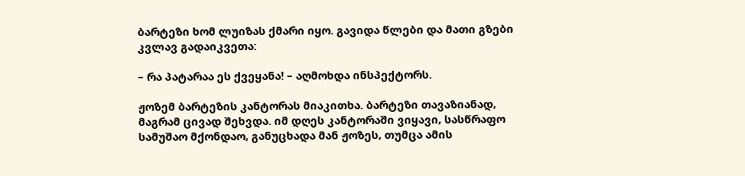ბარტეზი ხომ ლუიზას ქმარი იყო. გავიდა წლები და მათი გზები კვლავ გადაიკვეთა:

– რა პატარაა ეს ქვეყანა! – აღმოხდა ინსპექტორს.

ჟოზემ ბარტეზის კანტორას მიაკითხა. ბარტეზი თავაზიანად, მაგრამ ცივად შეხვდა. იმ დღეს კანტორაში ვიყავი, სასწრაფო სამუშაო მქონდაო, განუცხადა მან ჟოზეს, თუმცა ამის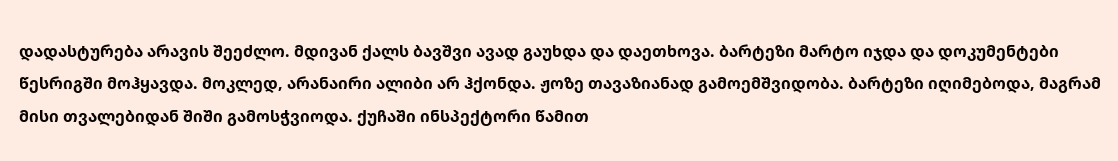დადასტურება არავის შეეძლო. მდივან ქალს ბავშვი ავად გაუხდა და დაეთხოვა. ბარტეზი მარტო იჯდა და დოკუმენტები წესრიგში მოჰყავდა. მოკლედ, არანაირი ალიბი არ ჰქონდა. ჟოზე თავაზიანად გამოემშვიდობა. ბარტეზი იღიმებოდა, მაგრამ მისი თვალებიდან შიში გამოსჭვიოდა. ქუჩაში ინსპექტორი წამით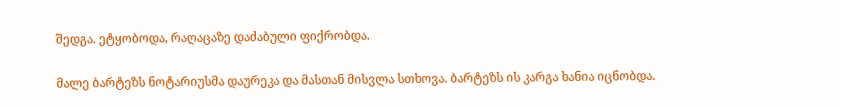შედგა. ეტყობოდა, რაღაცაზე დაძაბული ფიქრობდა.

მალე ბარტეზს ნოტარიუსმა დაურეკა და მასთან მისვლა სთხოვა. ბარტეზს ის კარგა ხანია იცნობდა.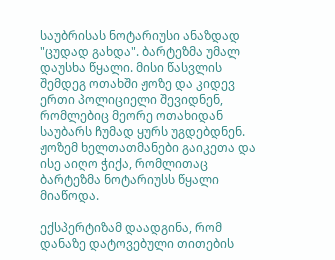საუბრისას ნოტარიუსი ანაზდად "ცუდად გახდა". ბარტეზმა უმალ დაუსხა წყალი. მისი წასვლის შემდეგ ოთახში ჟოზე და კიდევ ერთი პოლიციელი შევიდნენ, რომლებიც მეორე ოთახიდან საუბარს ჩუმად ყურს უგდებდნენ. ჟოზემ ხელთათმანები გაიკეთა და ისე აიღო ჭიქა, რომლითაც ბარტეზმა ნოტარიუსს წყალი მიაწოდა.

ექსპერტიზამ დაადგინა, რომ დანაზე დატოვებული თითების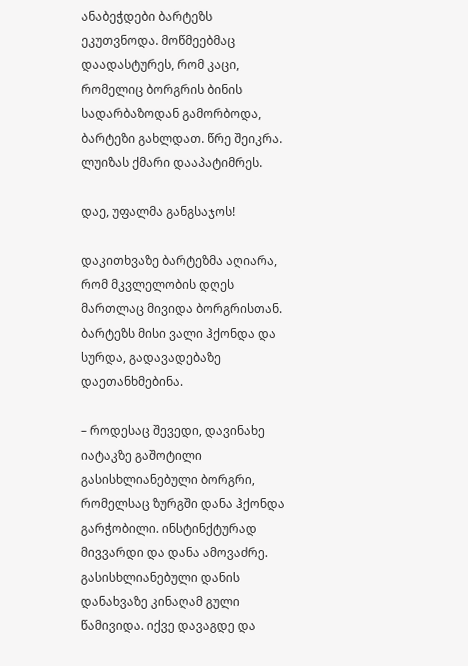ანაბეჭდები ბარტეზს ეკუთვნოდა. მოწმეებმაც დაადასტურეს, რომ კაცი, რომელიც ბორგრის ბინის სადარბაზოდან გამორბოდა, ბარტეზი გახლდათ. წრე შეიკრა. ლუიზას ქმარი დააპატიმრეს.

დაე, უფალმა განგსაჯოს!

დაკითხვაზე ბარტეზმა აღიარა, რომ მკვლელობის დღეს მართლაც მივიდა ბორგრისთან. ბარტეზს მისი ვალი ჰქონდა და სურდა, გადავადებაზე დაეთანხმებინა.

– როდესაც შევედი, დავინახე იატაკზე გაშოტილი გასისხლიანებული ბორგრი, რომელსაც ზურგში დანა ჰქონდა გარჭობილი. ინსტინქტურად მივვარდი და დანა ამოვაძრე. გასისხლიანებული დანის დანახვაზე კინაღამ გული წამივიდა. იქვე დავაგდე და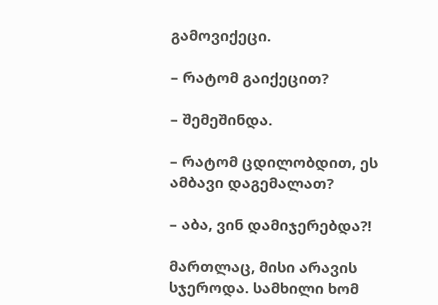გამოვიქეცი.

– რატომ გაიქეცით?

– შემეშინდა.

– რატომ ცდილობდით, ეს ამბავი დაგემალათ?

– აბა, ვინ დამიჯერებდა?!

მართლაც, მისი არავის სჯეროდა. სამხილი ხომ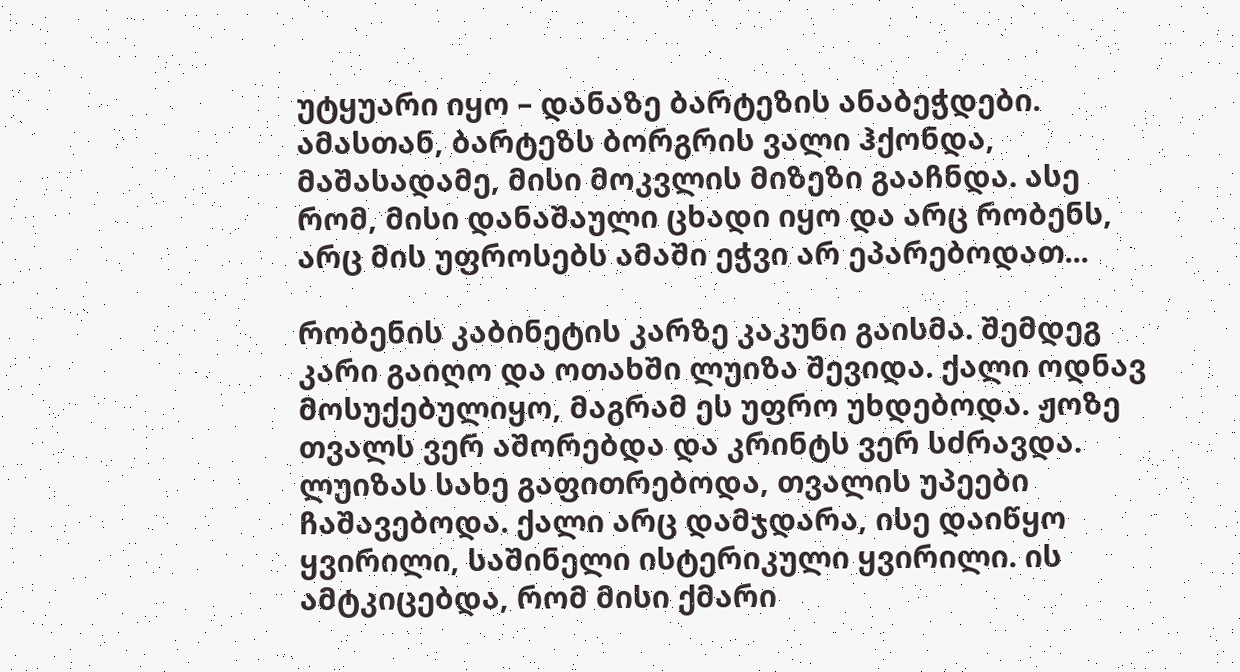უტყუარი იყო – დანაზე ბარტეზის ანაბეჭდები. ამასთან, ბარტეზს ბორგრის ვალი ჰქონდა, მაშასადამე, მისი მოკვლის მიზეზი გააჩნდა. ასე რომ, მისი დანაშაული ცხადი იყო და არც რობენს, არც მის უფროსებს ამაში ეჭვი არ ეპარებოდათ...

რობენის კაბინეტის კარზე კაკუნი გაისმა. შემდეგ კარი გაიღო და ოთახში ლუიზა შევიდა. ქალი ოდნავ მოსუქებულიყო, მაგრამ ეს უფრო უხდებოდა. ჟოზე თვალს ვერ აშორებდა და კრინტს ვერ სძრავდა. ლუიზას სახე გაფითრებოდა, თვალის უპეები ჩაშავებოდა. ქალი არც დამჯდარა, ისე დაიწყო ყვირილი, საშინელი ისტერიკული ყვირილი. ის ამტკიცებდა, რომ მისი ქმარი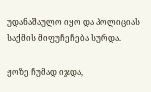უდანაშაულო იყო და პოლიციას საქმის მიფუჩეჩება სურდა.

ჟოზე ჩუმად იჯდა,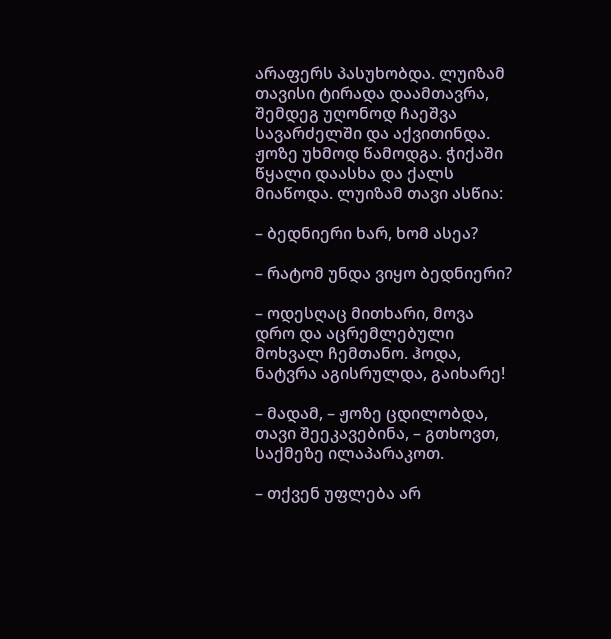არაფერს პასუხობდა. ლუიზამ თავისი ტირადა დაამთავრა, შემდეგ უღონოდ ჩაეშვა სავარძელში და აქვითინდა. ჟოზე უხმოდ წამოდგა. ჭიქაში წყალი დაასხა და ქალს მიაწოდა. ლუიზამ თავი ასწია:

– ბედნიერი ხარ, ხომ ასეა?

– რატომ უნდა ვიყო ბედნიერი?

– ოდესღაც მითხარი, მოვა დრო და აცრემლებული მოხვალ ჩემთანო. ჰოდა, ნატვრა აგისრულდა, გაიხარე!

– მადამ, – ჟოზე ცდილობდა, თავი შეეკავებინა, – გთხოვთ, საქმეზე ილაპარაკოთ.

– თქვენ უფლება არ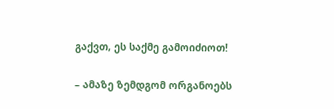გაქვთ, ეს საქმე გამოიძიოთ!

– ამაზე ზემდგომ ორგანოებს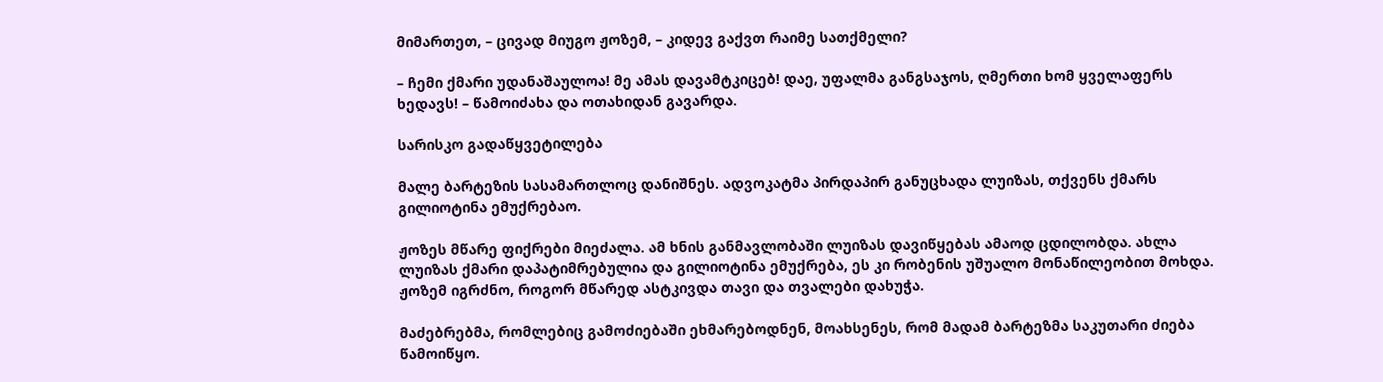მიმართეთ, – ცივად მიუგო ჟოზემ, – კიდევ გაქვთ რაიმე სათქმელი?

– ჩემი ქმარი უდანაშაულოა! მე ამას დავამტკიცებ! დაე, უფალმა განგსაჯოს, ღმერთი ხომ ყველაფერს ხედავს! – წამოიძახა და ოთახიდან გავარდა.

სარისკო გადაწყვეტილება

მალე ბარტეზის სასამართლოც დანიშნეს. ადვოკატმა პირდაპირ განუცხადა ლუიზას, თქვენს ქმარს გილიოტინა ემუქრებაო.

ჟოზეს მწარე ფიქრები მიეძალა. ამ ხნის განმავლობაში ლუიზას დავიწყებას ამაოდ ცდილობდა. ახლა ლუიზას ქმარი დაპატიმრებულია და გილიოტინა ემუქრება, ეს კი რობენის უშუალო მონაწილეობით მოხდა. ჟოზემ იგრძნო, როგორ მწარედ ასტკივდა თავი და თვალები დახუჭა.

მაძებრებმა, რომლებიც გამოძიებაში ეხმარებოდნენ, მოახსენეს, რომ მადამ ბარტეზმა საკუთარი ძიება წამოიწყო.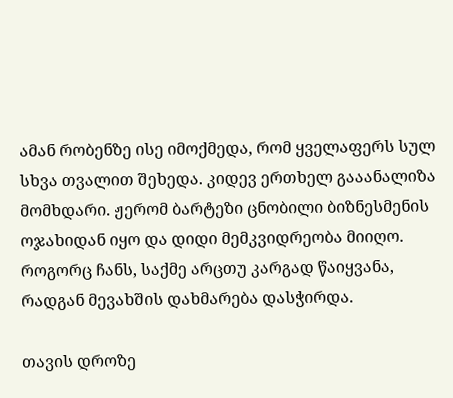ამან რობენზე ისე იმოქმედა, რომ ყველაფერს სულ სხვა თვალით შეხედა. კიდევ ერთხელ გააანალიზა მომხდარი. ჟერომ ბარტეზი ცნობილი ბიზნესმენის ოჯახიდან იყო და დიდი მემკვიდრეობა მიიღო. როგორც ჩანს, საქმე არცთუ კარგად წაიყვანა, რადგან მევახშის დახმარება დასჭირდა.

თავის დროზე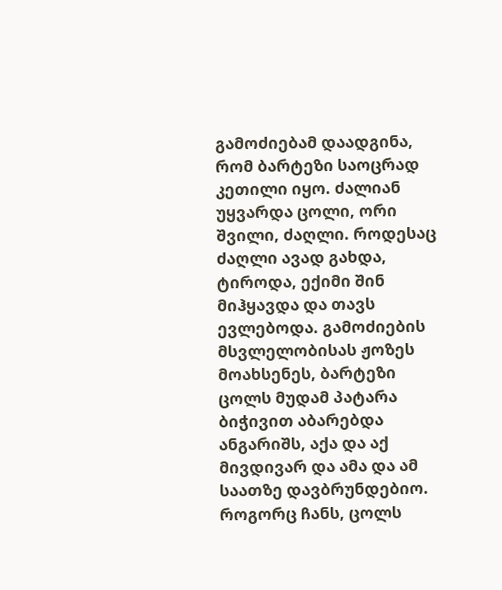გამოძიებამ დაადგინა, რომ ბარტეზი საოცრად კეთილი იყო. ძალიან უყვარდა ცოლი, ორი შვილი, ძაღლი. როდესაც ძაღლი ავად გახდა, ტიროდა, ექიმი შინ მიჰყავდა და თავს ევლებოდა. გამოძიების მსვლელობისას ჟოზეს მოახსენეს, ბარტეზი ცოლს მუდამ პატარა ბიჭივით აბარებდა ანგარიშს, აქა და აქ მივდივარ და ამა და ამ საათზე დავბრუნდებიო. როგორც ჩანს, ცოლს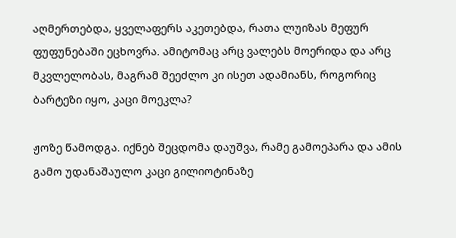აღმერთებდა, ყველაფერს აკეთებდა, რათა ლუიზას მეფურ ფუფუნებაში ეცხოვრა. ამიტომაც არც ვალებს მოერიდა და არც მკვლელობას, მაგრამ შეეძლო კი ისეთ ადამიანს, როგორიც ბარტეზი იყო, კაცი მოეკლა?

ჟოზე წამოდგა. იქნებ შეცდომა დაუშვა, რამე გამოეპარა და ამის გამო უდანაშაულო კაცი გილიოტინაზე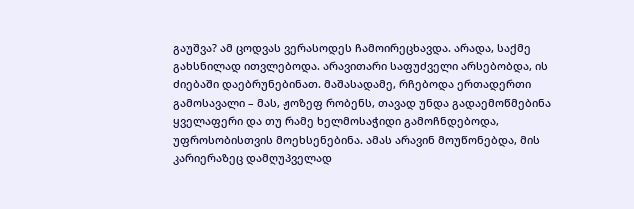გაუშვა? ამ ცოდვას ვერასოდეს ჩამოირეცხავდა. არადა, საქმე გახსნილად ითვლებოდა. არავითარი საფუძველი არსებობდა, ის ძიებაში დაებრუნებინათ. მაშასადამე, რჩებოდა ერთადერთი გამოსავალი – მას, ჟოზეფ რობენს, თავად უნდა გადაემოწმებინა ყველაფერი და თუ რამე ხელმოსაჭიდი გამოჩნდებოდა, უფროსობისთვის მოეხსენებინა. ამას არავინ მოუწონებდა, მის კარიერაზეც დამღუპველად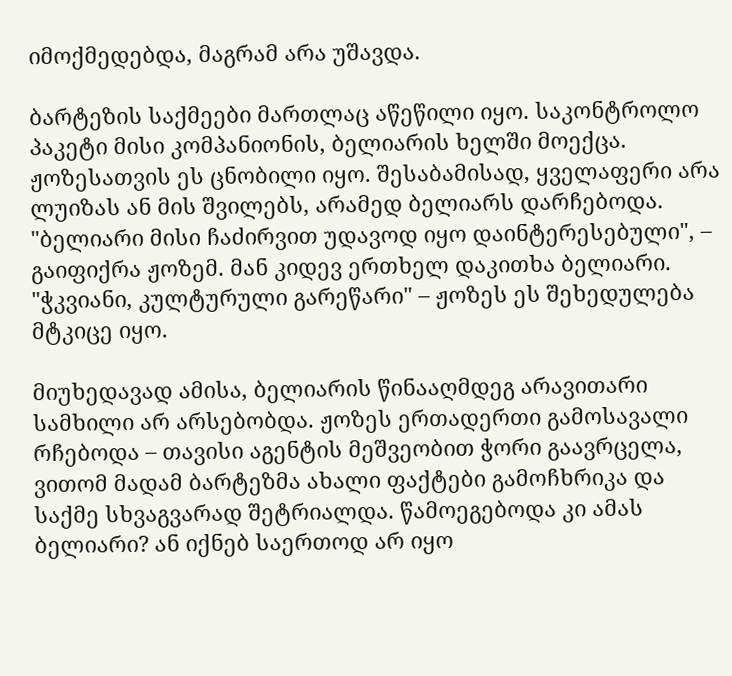იმოქმედებდა, მაგრამ არა უშავდა.

ბარტეზის საქმეები მართლაც აწეწილი იყო. საკონტროლო პაკეტი მისი კომპანიონის, ბელიარის ხელში მოექცა. ჟოზესათვის ეს ცნობილი იყო. შესაბამისად, ყველაფერი არა ლუიზას ან მის შვილებს, არამედ ბელიარს დარჩებოდა. "ბელიარი მისი ჩაძირვით უდავოდ იყო დაინტერესებული", – გაიფიქრა ჟოზემ. მან კიდევ ერთხელ დაკითხა ბელიარი. "ჭკვიანი, კულტურული გარეწარი" – ჟოზეს ეს შეხედულება მტკიცე იყო.

მიუხედავად ამისა, ბელიარის წინააღმდეგ არავითარი სამხილი არ არსებობდა. ჟოზეს ერთადერთი გამოსავალი რჩებოდა – თავისი აგენტის მეშვეობით ჭორი გაავრცელა, ვითომ მადამ ბარტეზმა ახალი ფაქტები გამოჩხრიკა და საქმე სხვაგვარად შეტრიალდა. წამოეგებოდა კი ამას ბელიარი? ან იქნებ საერთოდ არ იყო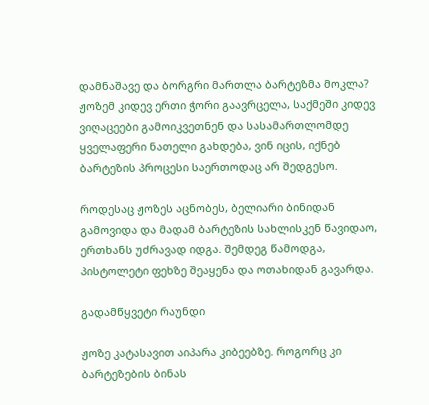დამნაშავე და ბორგრი მართლა ბარტეზმა მოკლა? ჟოზემ კიდევ ერთი ჭორი გაავრცელა, საქმეში კიდევ ვიღაცეები გამოიკვეთნენ და სასამართლომდე ყველაფერი ნათელი გახდება, ვინ იცის, იქნებ ბარტეზის პროცესი საერთოდაც არ შედგესო.

როდესაც ჟოზეს აცნობეს, ბელიარი ბინიდან გამოვიდა და მადამ ბარტეზის სახლისკენ წავიდაო, ერთხანს უძრავად იდგა. შემდეგ წამოდგა, პისტოლეტი ფეხზე შეაყენა და ოთახიდან გავარდა.

გადამწყვეტი რაუნდი

ჟოზე კატასავით აიპარა კიბეებზე. როგორც კი ბარტეზების ბინას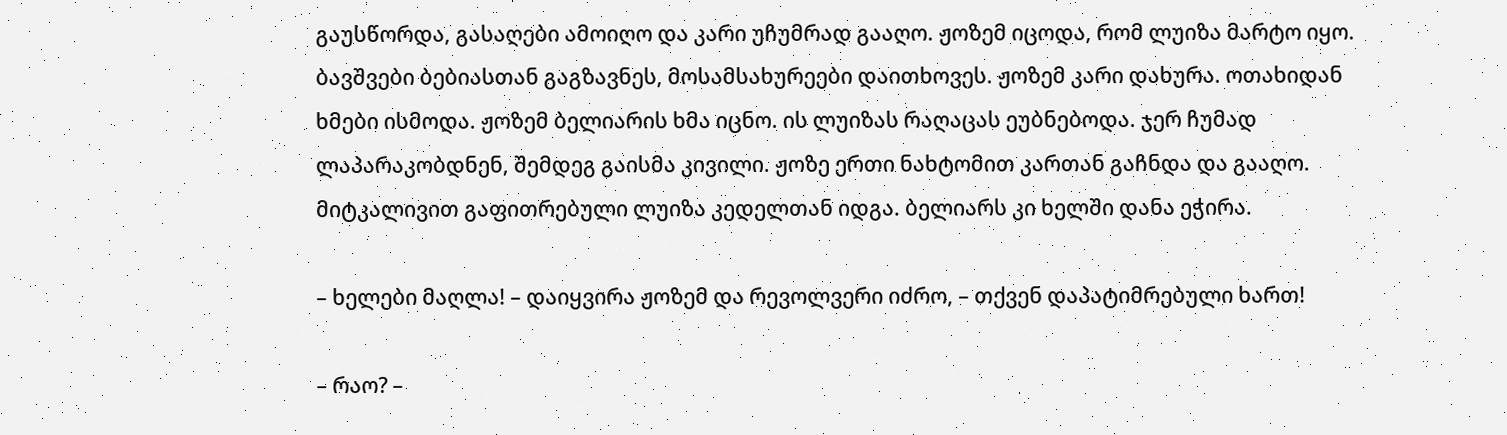გაუსწორდა, გასაღები ამოიღო და კარი უჩუმრად გააღო. ჟოზემ იცოდა, რომ ლუიზა მარტო იყო. ბავშვები ბებიასთან გაგზავნეს, მოსამსახურეები დაითხოვეს. ჟოზემ კარი დახურა. ოთახიდან ხმები ისმოდა. ჟოზემ ბელიარის ხმა იცნო. ის ლუიზას რაღაცას ეუბნებოდა. ჯერ ჩუმად ლაპარაკობდნენ, შემდეგ გაისმა კივილი. ჟოზე ერთი ნახტომით კართან გაჩნდა და გააღო. მიტკალივით გაფითრებული ლუიზა კედელთან იდგა. ბელიარს კი ხელში დანა ეჭირა.

– ხელები მაღლა! – დაიყვირა ჟოზემ და რევოლვერი იძრო, – თქვენ დაპატიმრებული ხართ!

– რაო? –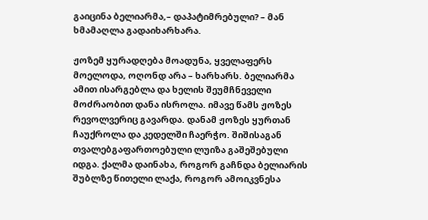გაიცინა ბელიარმა,– დაპატიმრებული? – მან ხმამაღლა გადაიხარხარა.

ჟოზემ ყურადღება მოადუნა, ყველაფერს მოელოდა, ოღონდ არა – ხარხარს. ბელიარმა ამით ისარგებლა და ხელის შეუმჩნეველი მოძრაობით დანა ისროლა. იმავე წამს ჟოზეს რევოლვერიც გავარდა. დანამ ჟოზეს ყურთან ჩაუქროლა და კედელში ჩაერჭო. შიშისაგან თვალებგაფართოებული ლუიზა გაშეშებული იდგა. ქალმა დაინახა, როგორ გაჩნდა ბელიარის შუბლზე წითელი ლაქა, როგორ ამოიკვნესა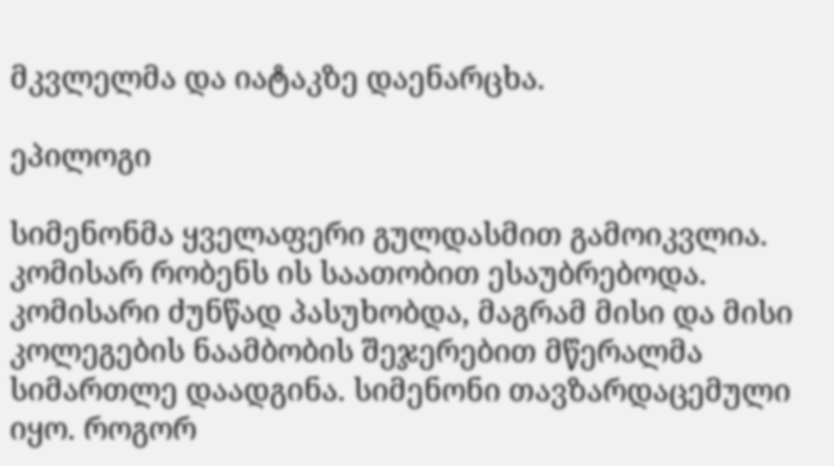მკვლელმა და იატაკზე დაენარცხა.

ეპილოგი

სიმენონმა ყველაფერი გულდასმით გამოიკვლია. კომისარ რობენს ის საათობით ესაუბრებოდა. კომისარი ძუნწად პასუხობდა, მაგრამ მისი და მისი კოლეგების ნაამბობის შეჯერებით მწერალმა სიმართლე დაადგინა. სიმენონი თავზარდაცემული იყო. როგორ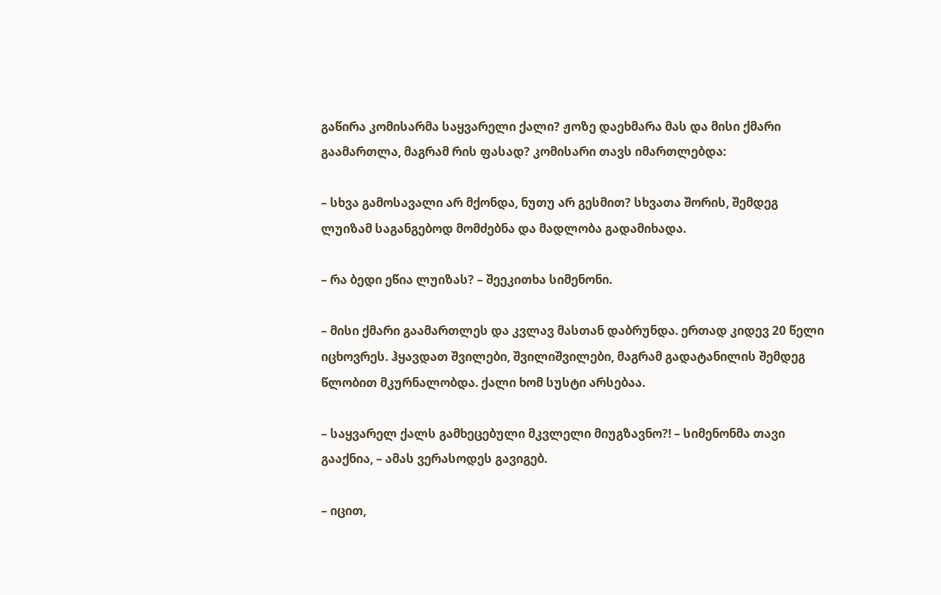გაწირა კომისარმა საყვარელი ქალი? ჟოზე დაეხმარა მას და მისი ქმარი გაამართლა, მაგრამ რის ფასად? კომისარი თავს იმართლებდა:

– სხვა გამოსავალი არ მქონდა, ნუთუ არ გესმით? სხვათა შორის, შემდეგ ლუიზამ საგანგებოდ მომძებნა და მადლობა გადამიხადა.

– რა ბედი ეწია ლუიზას? – შეეკითხა სიმენონი.

– მისი ქმარი გაამართლეს და კვლავ მასთან დაბრუნდა. ერთად კიდევ 20 წელი იცხოვრეს. ჰყავდათ შვილები, შვილიშვილები, მაგრამ გადატანილის შემდეგ წლობით მკურნალობდა. ქალი ხომ სუსტი არსებაა.

– საყვარელ ქალს გამხეცებული მკვლელი მიუგზავნო?! – სიმენონმა თავი გააქნია, – ამას ვერასოდეს გავიგებ.

– იცით,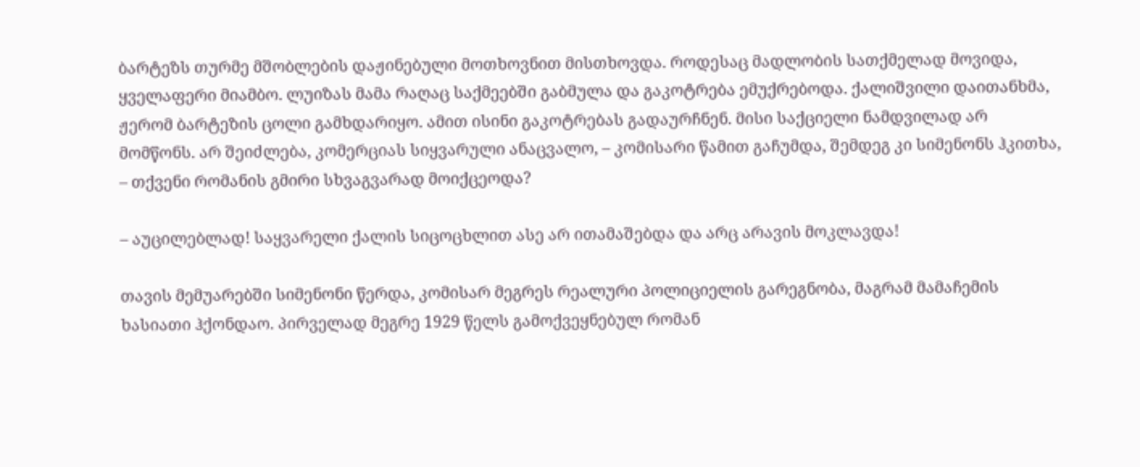ბარტეზს თურმე მშობლების დაჟინებული მოთხოვნით მისთხოვდა. როდესაც მადლობის სათქმელად მოვიდა, ყველაფერი მიამბო. ლუიზას მამა რაღაც საქმეებში გაბმულა და გაკოტრება ემუქრებოდა. ქალიშვილი დაითანხმა, ჟერომ ბარტეზის ცოლი გამხდარიყო. ამით ისინი გაკოტრებას გადაურჩნენ. მისი საქციელი ნამდვილად არ მომწონს. არ შეიძლება, კომერციას სიყვარული ანაცვალო, – კომისარი წამით გაჩუმდა, შემდეგ კი სიმენონს ჰკითხა, – თქვენი რომანის გმირი სხვაგვარად მოიქცეოდა?

– აუცილებლად! საყვარელი ქალის სიცოცხლით ასე არ ითამაშებდა და არც არავის მოკლავდა!

თავის მემუარებში სიმენონი წერდა, კომისარ მეგრეს რეალური პოლიციელის გარეგნობა, მაგრამ მამაჩემის ხასიათი ჰქონდაო. პირველად მეგრე 1929 წელს გამოქვეყნებულ რომან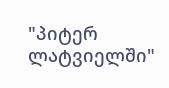"პიტერ ლატვიელში"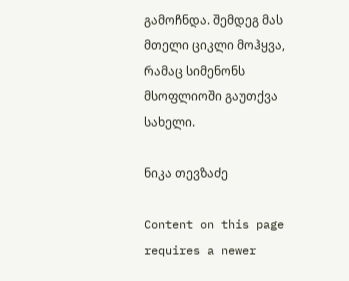გამოჩნდა. შემდეგ მას მთელი ციკლი მოჰყვა, რამაც სიმენონს მსოფლიოში გაუთქვა სახელი.

ნიკა თევზაძე

Content on this page requires a newer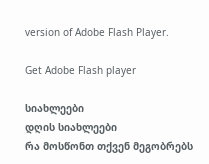version of Adobe Flash Player.

Get Adobe Flash player

სიახლეები
დღის სიახლეები
რა მოსწონთ თქვენ მეგობრებს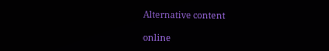Alternative content

online